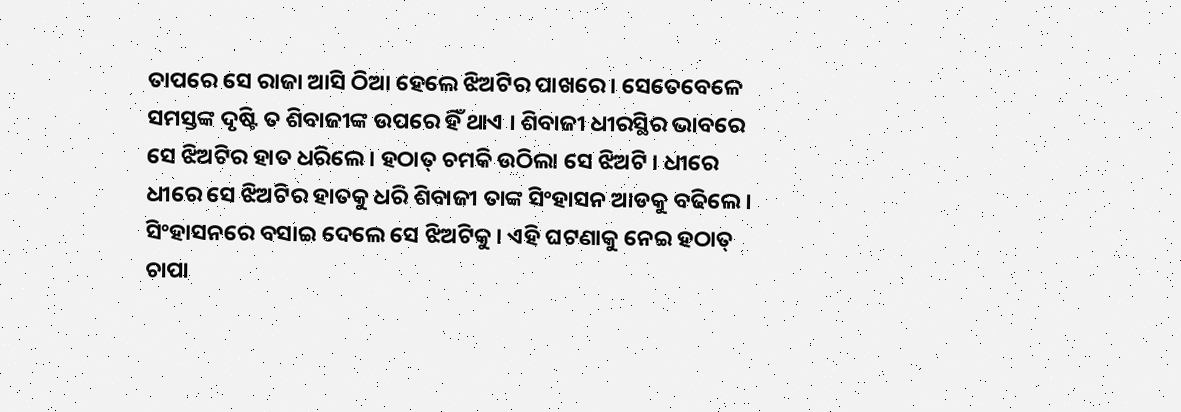ତାପରେ ସେ ରାଜା ଆସି ଠିଆ ହେଲେ ଝିଅଟିର ପାଖରେ । ସେତେବେଳେ ସମସ୍ତଙ୍କ ଦୃଷ୍ଟି ତ ଶିବାଜୀଙ୍କ ଉପରେ ହିଁ ଥାଏ । ଶିବାଜୀ ଧୀରସ୍ଥିର ଭାବରେ ସେ ଝିଅଟିର ହାତ ଧରିଲେ । ହଠାତ୍ ଚମକି ଉଠିଲା ସେ ଝିଅଟି । ଧୀରେ ଧୀରେ ସେ ଝିଅଟିର ହାତକୁ ଧରି ଶିବାଜୀ ତାଙ୍କ ସିଂହାସନ ଆଡକୁ ବଢିଲେ । ସିଂହାସନରେ ବସାଇ ଦେଲେ ସେ ଝିଅଟିକୁ । ଏହି ଘଟଣାକୁ ନେଇ ହଠାତ୍ ଚାପା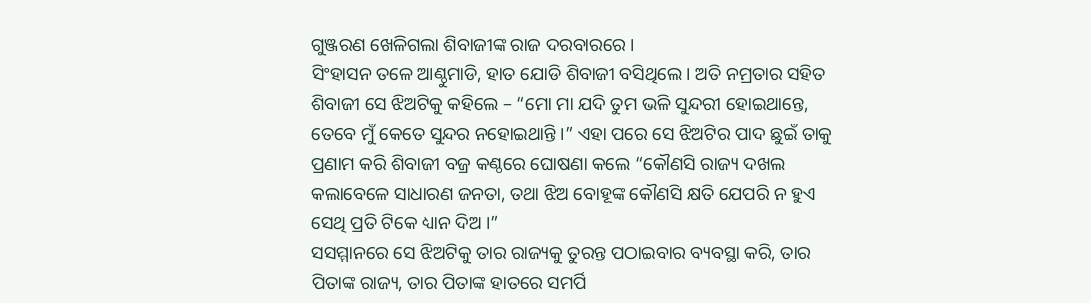ଗୁଞ୍ଜରଣ ଖେଳିଗଲା ଶିବାଜୀଙ୍କ ରାଜ ଦରବାରରେ ।
ସିଂହାସନ ତଳେ ଆଣ୍ଠୁମାଡି, ହାତ ଯୋଡି ଶିବାଜୀ ବସିଥିଲେ । ଅତି ନମ୍ରତାର ସହିତ ଶିବାଜୀ ସେ ଝିଅଟିକୁ କହିଲେ – “ମୋ ମା ଯଦି ତୁମ ଭଳି ସୁନ୍ଦରୀ ହୋଇଥାନ୍ତେ, ତେବେ ମୁଁ କେତେ ସୁନ୍ଦର ନହୋଇଥାନ୍ତି ।” ଏହା ପରେ ସେ ଝିଅଟିର ପାଦ ଛୁଇଁ ତାକୁ ପ୍ରଣାମ କରି ଶିବାଜୀ ବଜ୍ର କଣ୍ଠରେ ଘୋଷଣା କଲେ “କୌଣସି ରାଜ୍ୟ ଦଖଲ କଲାବେଳେ ସାଧାରଣ ଜନତା, ତଥା ଝିଅ ବୋହୂଙ୍କ କୌଣସି କ୍ଷତି ଯେପରି ନ ହୁଏ ସେଥି ପ୍ରତି ଟିକେ ଧ୍ୟାନ ଦିଅ ।”
ସସମ୍ମାନରେ ସେ ଝିଅଟିକୁ ତାର ରାଜ୍ୟକୁ ତୁରନ୍ତ ପଠାଇବାର ବ୍ୟବସ୍ଥା କରି, ତାର ପିତାଙ୍କ ରାଜ୍ୟ, ତାର ପିତାଙ୍କ ହାତରେ ସମର୍ପି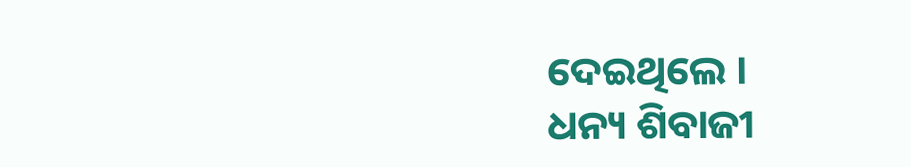ଦେଇଥିଲେ ।
ଧନ୍ୟ ଶିବାଜୀ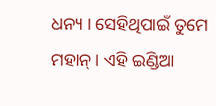ଧନ୍ୟ । ସେହିଥିପାଇଁ ତୁମେ ମହାନ୍ । ଏହି ଇଣ୍ଡିଆ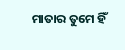ମାତାର ତୁମେ ହିଁ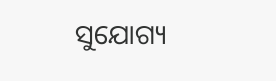ସୁଯୋଗ୍ୟ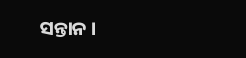ସନ୍ତାନ ।